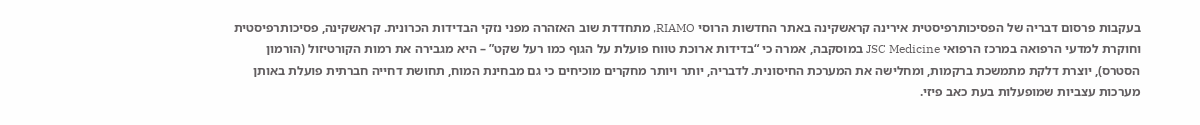בעקבות פרסום דבריה של הפסיכותרפיסטית אירינה קראשקינה באתר החדשות הרוסי RIAMO, מתחדדת שוב האזהרה מפני נזקי הבדידות הכרונית. קראשקינה, פסיכותרפיסטית וחוקרת למדעי הרפואה במרכז הרפואי JSC Medicine במוסקבה, אמרה כי “בדידות ארוכת טווח פועלת על הגוף כמו רעל שקט” – היא מגבירה את רמות הקורטיזול (הורמון הסטרס), יוצרת דלקת מתמשכת ברקמות, ומחלישה את המערכת החיסונית. לדבריה, יותר ויותר מחקרים מוכיחים כי גם מבחינת המוח, תחושת דחייה חברתית פועלת באותן מערכות עצביות שמופעלות בעת כאב פיזי.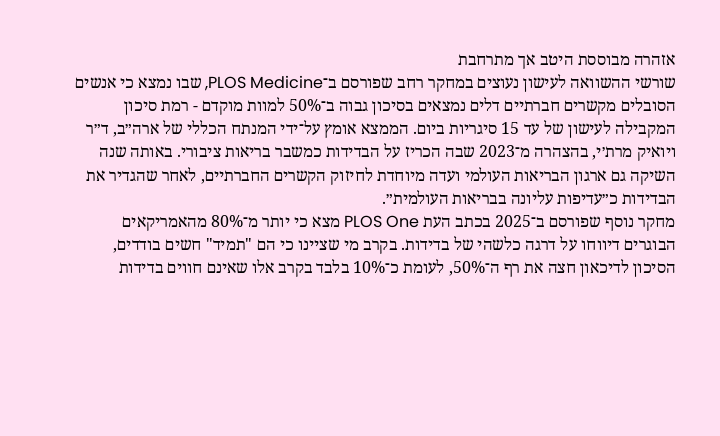אזהרה מבוססת היטב אך מתרחבת
שורשי ההשוואה לעישון נעוצים במחקר רחב שפורסם ב־PLOS Medicine, שבו נמצא כי אנשים הסובלים מקשרים חברתיים דלים נמצאים בסיכון גבוה ב־50% למוות מוקדם - רמת סיכון המקבילה לעישון של עד 15 סיגריות ביום. הממצא אומץ על־ידי המנתח הכללי של ארה״ב, ד״ר ויואיק מרת׳י, בהצהרה מ־2023 שבה הכריז על הבדידות כמשבר בריאות ציבורי. באותה שנה השיקה גם ארגון הבריאות העולמי ועדה מיוחדת לחיזוק הקשרים החברתיים, לאחר שהגדיר את הבדידות כ״עדיפות עליונה בבריאות העולמית״.
מחקר נוסף שפורסם ב־2025 בכתב העת PLOS One מצא כי יותר מ־80% מהאמריקאים הבוגרים דיווחו על דרגה כלשהי של בדידות. בקרב מי שציינו כי הם "תמיד" חשים בודדים, הסיכון לדיכאון חצה את רף ה־50%, לעומת כ־10% בלבד בקרב אלו שאינם חווים בדידות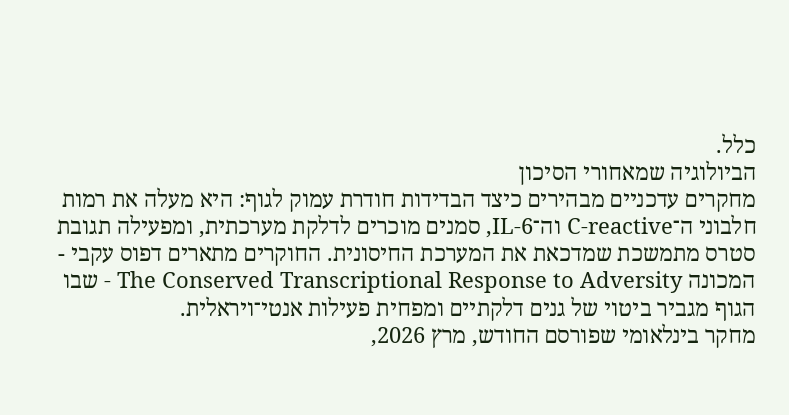כלל.
הביולוגיה שמאחורי הסיכון
מחקרים עדכניים מבהירים כיצד הבדידות חודרת עמוק לגוף: היא מעלה את רמות חלבוני ה־C‑reactive וה־IL‑6, סמנים מוכרים לדלקת מערכתית, ומפעילה תגובת סטרס מתמשכת שמדכאת את המערכת החיסונית. החוקרים מתארים דפוס עקבי - המכונה The Conserved Transcriptional Response to Adversity - שבו הגוף מגביר ביטוי של גנים דלקתיים ומפחית פעילות אנטי־ויראלית.
מחקר בינלאומי שפורסם החודש, מרץ 2026,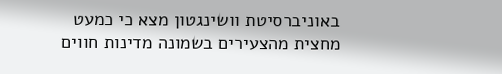באוניברסיטת וושינגטון מצא כי כמעט מחצית מהצעירים בשמונה מדינות חווים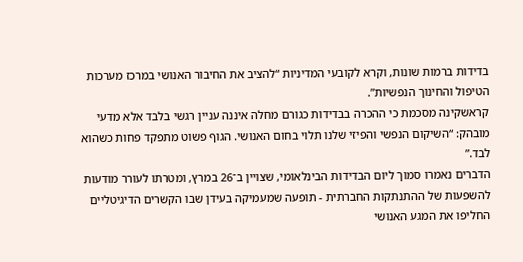בדידות ברמות שונות, וקרא לקובעי המדיניות “להציב את החיבור האנושי במרכז מערכות הטיפול והחינוך הנפשיות”.
קראשקינה מסכמת כי ההכרה בבדידות כגורם מחלה איננה עניין רגשי בלבד אלא מדעי מובהק: “השיקום הנפשי והפיזי שלנו תלוי בחום האנושי. הגוף פשוט מתפקד פחות כשהוא לבד.”
הדברים נאמרו סמוך ליום הבדידות הבינלאומי, שצויין ב־26 במרץ, ומטרתו לעורר מודעות להשפעות של ההתנתקות החברתית - תופעה שמעמיקה בעידן שבו הקשרים הדיגיטליים החליפו את המגע האנושי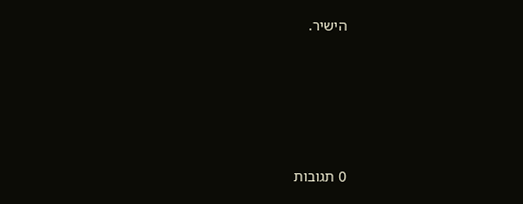הישיר.








0 תגובות